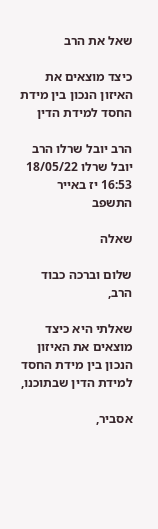שאל את הרב

כיצד מוצאים את האיזון הנכון בין מידת החסד למידת הדין

הרב יובל שרלו הרב יובל שרלו 18/05/22 16:53 יז באייר התשפב

שאלה

שלום וברכה כבוד הרב,

שאלתי היא כיצד מוצאים את האיזון הנכון בין מידת החסד למידת הדין שבתוכנו,

אסביר,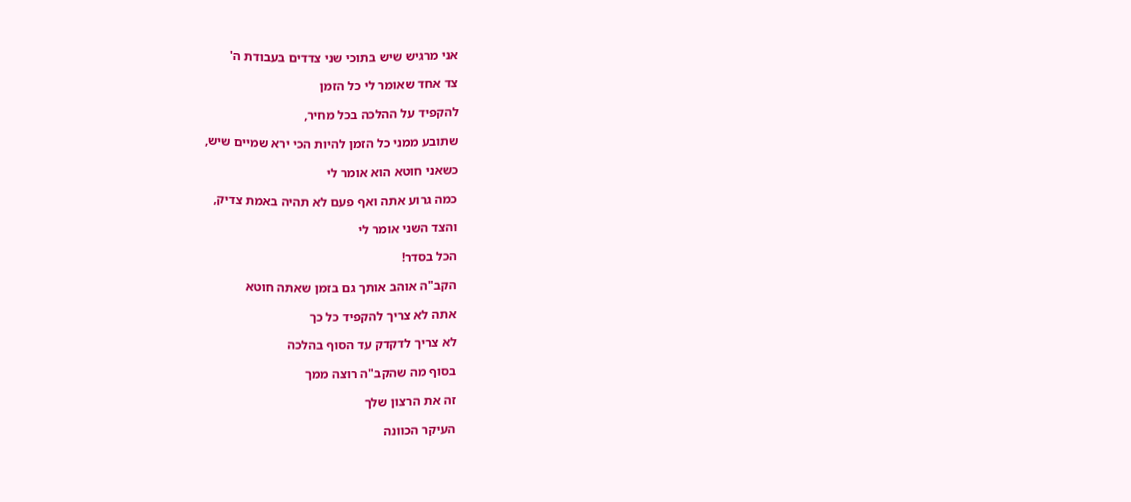אני מרגיש שיש בתוכי שני צדדים בעבודת ה'

צד אחד שאומר לי כל הזמן

להקפיד על ההלכה בכל מחיר,

שתובע ממני כל הזמן להיות הכי ירא שמיים שיש,

כשאני חוטא הוא אומר לי

כמה גרוע אתה ואף פעם לא תהיה באמת צדיק,

והצד השני אומר לי

הכל בסדר!

הקב"ה אוהב אותך גם בזמן שאתה חוטא

אתה לא צריך להקפיד כל כך

לא צריך לדקדק עד הסוף בהלכה

בסוף מה שהקב"ה רוצה ממך

זה את הרצון שלך

העיקר הכוונה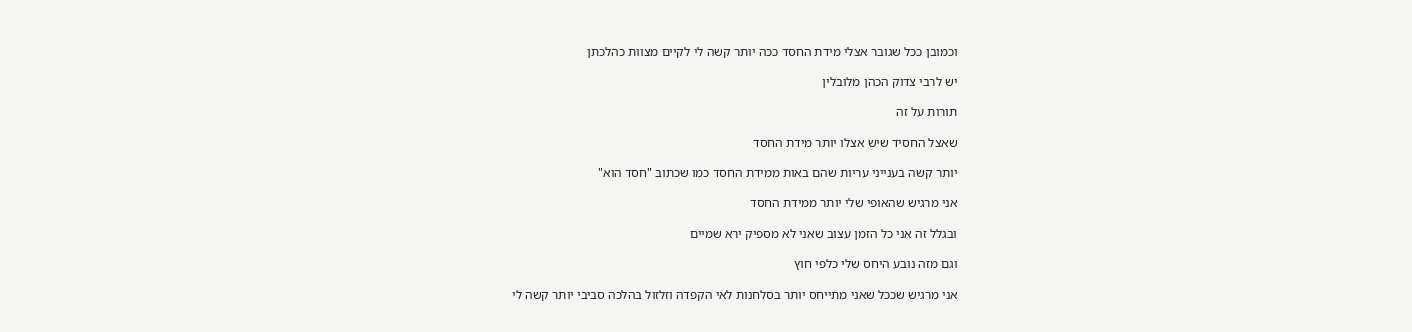וכמובן ככל שגובר אצלי מידת החסד ככה יותר קשה לי לקיים מצוות כהלכתן

יש לרבי צדוק הכהן מלובלין

תורות על זה

שאצל החסיד שיש אצלו יותר מידת החסד

יותר קשה בענייני עריות שהם באות ממידת החסד כמו שכתוב "חסד הוא"

אני מרגיש שהאופי שלי יותר ממידת החסד

ובגלל זה אני כל הזמן עצוב שאני לא מספיק ירא שמיים

וגם מזה נובע היחס שלי כלפי חוץ

אני מרגיש שככל שאני מתייחס יותר בסלחנות לאי הקפדה וזלזול בהלכה סביבי יותר קשה לי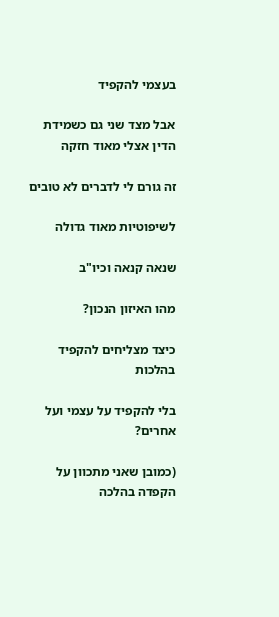בעצמי להקפיד

אבל מצד שני גם כשמידת הדין אצלי מאוד חזקה

זה גורם לי לדברים לא טובים

לשיפוטיות מאוד גדולה

שנאה קנאה וכיו"ב

מהו האיזון הנכון?

כיצד מצליחים להקפיד בהלכות

בלי להקפיד על עצמי ועל אחרים?

(כמובן שאני מתכוון על הקפדה בהלכה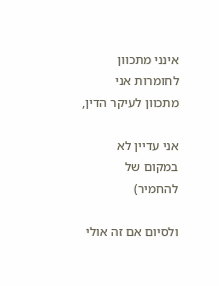אינני מתכוון לחומרות אני מתכוון לעיקר הדין,

אני עדיין לא במקום של להחמיר)

ולסיום אם זה אולי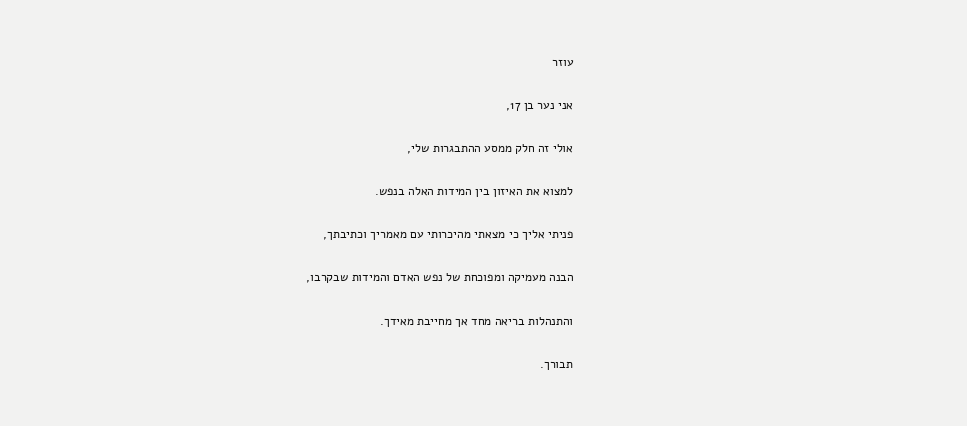עוזר

אני נער בן 17,

אולי זה חלק ממסע ההתבגרות שלי,

למצוא את האיזון בין המידות האלה בנפש.

פניתי אליך כי מצאתי מהיכרותי עם מאמריך וכתיבתך,

הבנה מעמיקה ומפוכחת של נפש האדם והמידות שבקרבו,

והתנהלות בריאה מחד אך מחייבת מאידך.

תבורך.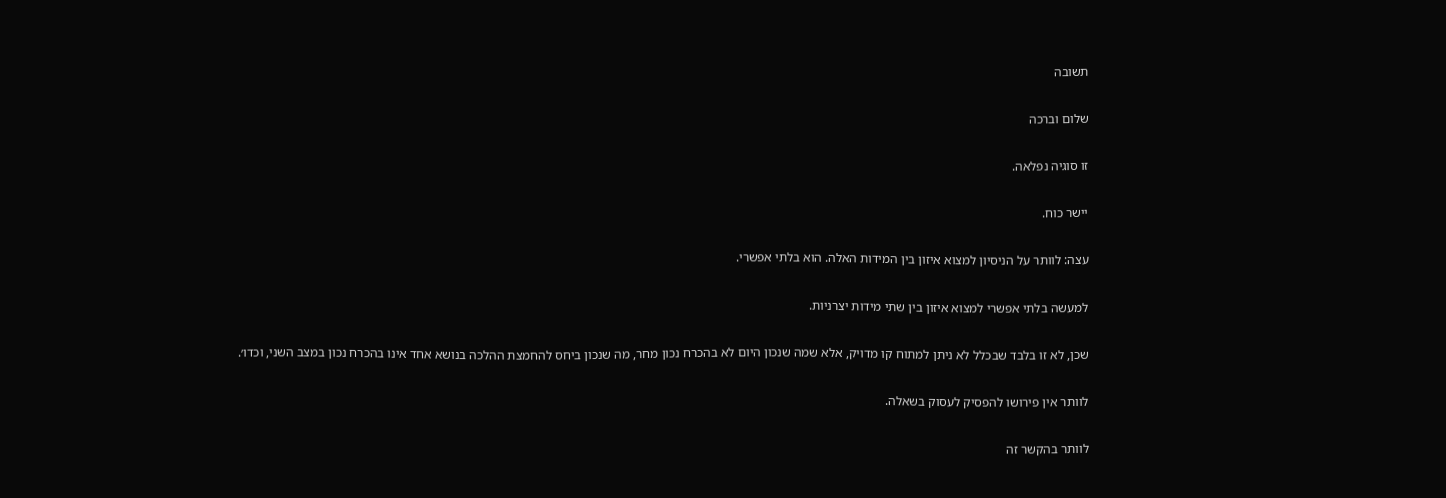תשובה

שלום וברכה

זו סוגיה נפלאה.

יישר כוח.

עצה: לוותר על הניסיון למצוא איזון בין המידות האלה. הוא בלתי אפשרי.

למעשה בלתי אפשרי למצוא איזון בין שתי מידות יצרניות.

שכן, לא זו בלבד שבכלל לא ניתן למתוח קו מדויק, אלא שמה שנכון היום לא בהכרח נכון מחר, מה שנכון ביחס להחמצת ההלכה בנושא אחד אינו בהכרח נכון במצב השני, וכדו׳.

לוותר אין פירושו להפסיק לעסוק בשאלה.

לוותר בהקשר זה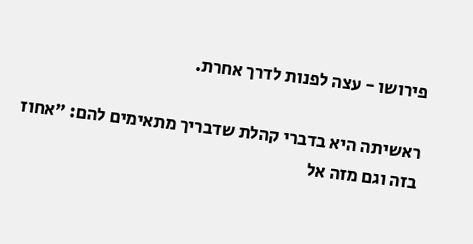פירושו - עצה לפנות לדרך אחרת.

ראשיתה היא בדברי קהלת שדבריך מתאימים להם: ״אחוז בזה וגם מזה אל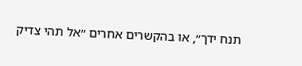תנח ידך״, או בהקשרים אחרים ״אל תהי צדיק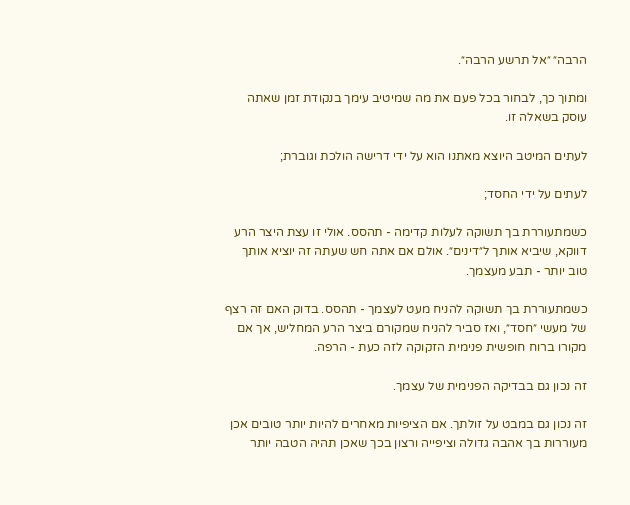הרבה״ ״אל תרשע הרבה״.

ומתוך כך, לבחור בכל פעם את מה שמיטיב עימך בנקודת זמן שאתה עוסק בשאלה זו.

לעתים המיטב היוצא מאתנו הוא על ידי דרישה הולכת וגוברת;

לעתים על ידי החסד;

כשמתעוררת בך תשוקה לעלות קדימה - תהסס. אולי זו עצת היצר הרע דווקא, שיביא אותך ל״דינים״. אולם אם אתה חש שעתה זה יוציא אותך טוב יותר - תבע מעצמך.

כשמתעוררת בך תשוקה להניח מעט לעצמך - תהסס. בדוק האם זה רצף של מעשי ״חסד״, ואז סביר להניח שמקורם ביצר הרע המחליש, אך אם מקורו ברוח חופשית פנימית הזקוקה לזה כעת - הרפה.

זה נכון גם בבדיקה הפנימית של עצמך.

זה נכון גם במבט על זולתך. אם הציפיות מאחרים להיות יותר טובים אכן מעוררות בך אהבה גדולה וציפייה ורצון בכך שאכן תהיה הטבה יותר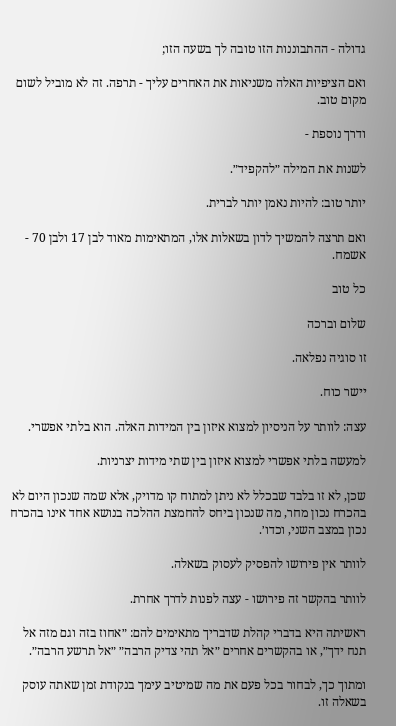גדולה - ההתבוננות הזו טובה לך בשעה הזו;

ואם הציפיות האלה משניאות את האחרים עליך - תרפה. זה לא מוביל לשום מקום טוב.

ודרך נוספת -

לשנות את המילה ״להקפיד״.

יותר טוב: להיות נאמן יותר לברית.

ואם תרצה להמשיך לדון בשאלות אלו, המתאימות מאוד לבן 17 ולבן 70 - אשמח.

כל טוב

שלום וברכה

זו סוגיה נפלאה.

יישר כוח.

עצה: לוותר על הניסיון למצוא איזון בין המידות האלה. הוא בלתי אפשרי.

למעשה בלתי אפשרי למצוא איזון בין שתי מידות יצרניות.

שכן, לא זו בלבד שבכלל לא ניתן למתוח קו מדויק, אלא שמה שנכון היום לא בהכרח נכון מחר, מה שנכון ביחס להחמצת ההלכה בנושא אחד אינו בהכרח נכון במצב השני, וכדו׳.

לוותר אין פירושו להפסיק לעסוק בשאלה.

לוותר בהקשר זה פירושו - עצה לפנות לדרך אחרת.

ראשיתה היא בדברי קהלת שדבריך מתאימים להם: ״אחוז בזה וגם מזה אל תנח ידך״, או בהקשרים אחרים ״אל תהי צדיק הרבה״ ״אל תרשע הרבה״.

ומתוך כך, לבחור בכל פעם את מה שמיטיב עימך בנקודת זמן שאתה עוסק בשאלה זו.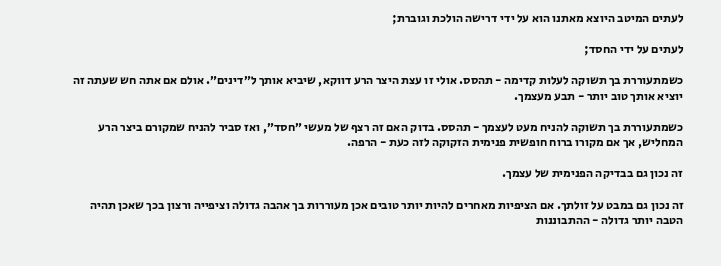לעתים המיטב היוצא מאתנו הוא על ידי דרישה הולכת וגוברת;

לעתים על ידי החסד;

כשמתעוררת בך תשוקה לעלות קדימה - תהסס. אולי זו עצת היצר הרע דווקא, שיביא אותך ל״דינים״. אולם אם אתה חש שעתה זה יוציא אותך טוב יותר - תבע מעצמך.

כשמתעוררת בך תשוקה להניח מעט לעצמך - תהסס. בדוק האם זה רצף של מעשי ״חסד״, ואז סביר להניח שמקורם ביצר הרע המחליש, אך אם מקורו ברוח חופשית פנימית הזקוקה לזה כעת - הרפה.

זה נכון גם בבדיקה הפנימית של עצמך.

זה נכון גם במבט על זולתך. אם הציפיות מאחרים להיות יותר טובים אכן מעוררות בך אהבה גדולה וציפייה ורצון בכך שאכן תהיה הטבה יותר גדולה - ההתבוננות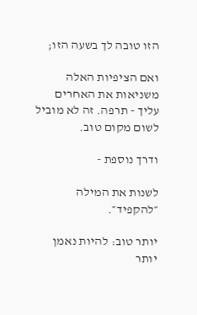הזו טובה לך בשעה הזו;

ואם הציפיות האלה משניאות את האחרים עליך - תרפה. זה לא מוביל לשום מקום טוב.

ודרך נוספת -

לשנות את המילה ״להקפיד״.

יותר טוב: להיות נאמן יותר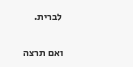לברית.

ואם תרצה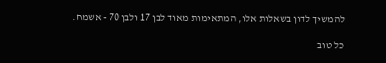להמשיך לדון בשאלות אלו, המתאימות מאוד לבן 17 ולבן 70 - אשמח.

כל טוב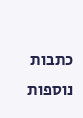כתבות נוספות